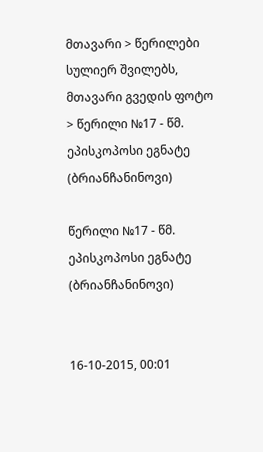მთავარი > წერილები სულიერ შვილებს, მთავარი გვედის ფოტო > წერილი №17 - წმ. ეპისკოპოსი ეგნატე (ბრიანჩანინოვი)

წერილი №17 - წმ. ეპისკოპოსი ეგნატე (ბრიანჩანინოვი)


16-10-2015, 00:01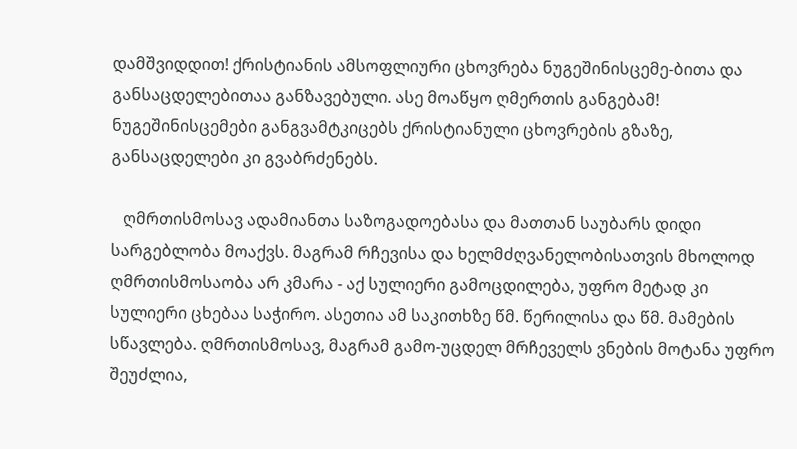დამშვიდდით! ქრისტიანის ამსოფლიური ცხოვრება ნუგეშინისცემე-ბითა და განსაცდელებითაა განზავებული. ასე მოაწყო ღმერთის განგებამ! ნუგეშინისცემები განგვამტკიცებს ქრისტიანული ცხოვრების გზაზე, განსაცდელები კი გვაბრძენებს.

   ღმრთისმოსავ ადამიანთა საზოგადოებასა და მათთან საუბარს დიდი სარგებლობა მოაქვს. მაგრამ რჩევისა და ხელმძღვანელობისათვის მხოლოდ ღმრთისმოსაობა არ კმარა - აქ სულიერი გამოცდილება, უფრო მეტად კი სულიერი ცხებაა საჭირო. ასეთია ამ საკითხზე წმ. წერილისა და წმ. მამების სწავლება. ღმრთისმოსავ, მაგრამ გამო-უცდელ მრჩეველს ვნების მოტანა უფრო შეუძლია,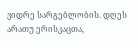ვიდრე სარგებლობის. დღეს არათუ ერისკაცთა,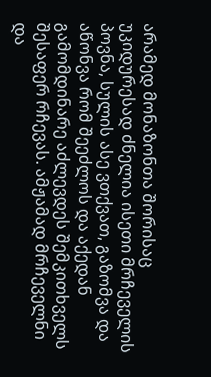არამედ მონაზონთა შორისაც უკიდურესად ძნელია ისეთი მრჩეველის პოვნა, სულის ასე ვთქვათ, გაზომვა და აწონვა რომ შეეძლოს და აქედან გამომდინარე აძლევდეს შემკითხველს შესაფერ რჩევას. ამჟამად მრჩეველნი და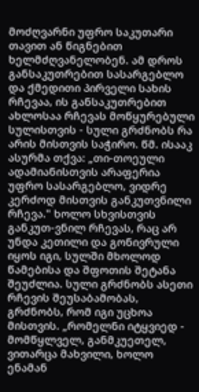მოძღვარნი უფრო საკუთარი თავით ან წიგნებით ხელმძღვანელობენ. ამ დროს განსაკუთრებით სასარგებლო და ქმედითი პირველი სახის რჩევაა, ის განსაკუთრებით ახლოსაა რჩევას მოწყურებული სულისთვის - სული გრძნობს რა არის მისთვის საჭირო. წმ. ისააკ ასურმა თქვა: „თი-თოეული ადამიანისთვის არაფერია უფრო სასარგებლო, ვიდრე კერძოდ მისთვის განკუთვნილი რჩევა." ხოლო სხვისთვის განკუთ-ვნილ რჩევას, რაც არ უნდა კეთილი და გონივრული იყოს იგი, სულში მხოლოდ წამებისა და შფოთის შეტანა შეუძლია. სული გრძნობს ასეთი რჩევის შეუსაბამობას, გრძნობს, რომ იგი უცხოა მისთვის. „რომელნი იტყვიედ - მომწყლველ, განმკუეთელ, ვითარცა მახვილი, ხოლო ენამან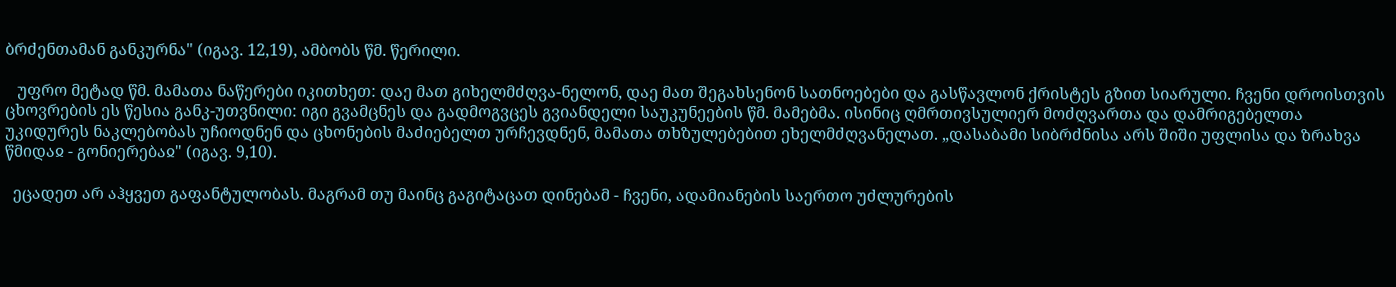ბრძენთამან განკურნა" (იგავ. 12,19), ამბობს წმ. წერილი.

   უფრო მეტად წმ. მამათა ნაწერები იკითხეთ: დაე მათ გიხელმძღვა-ნელონ, დაე მათ შეგახსენონ სათნოებები და გასწავლონ ქრისტეს გზით სიარული. ჩვენი დროისთვის ცხოვრების ეს წესია განკ-უთვნილი: იგი გვამცნეს და გადმოგვცეს გვიანდელი საუკუნეების წმ. მამებმა. ისინიც ღმრთივსულიერ მოძღვართა და დამრიგებელთა უკიდურეს ნაკლებობას უჩიოდნენ და ცხონების მაძიებელთ ურჩევდნენ, მამათა თხზულებებით ეხელმძღვანელათ. „დასაბამი სიბრძნისა არს შიში უფლისა და ზრახვა წმიდაჲ - გონიერებაჲ" (იგავ. 9,10).

  ეცადეთ არ აჰყვეთ გაფანტულობას. მაგრამ თუ მაინც გაგიტაცათ დინებამ - ჩვენი, ადამიანების საერთო უძლურების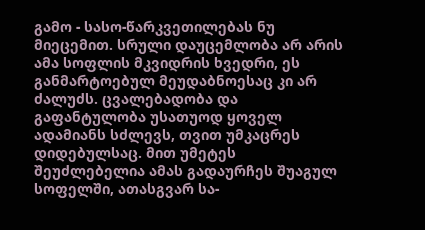გამო - სასო-წარკვეთილებას ნუ მიეცემით. სრული დაუცემლობა არ არის ამა სოფლის მკვიდრის ხვედრი, ეს განმარტოებულ მეუდაბნოესაც კი არ ძალუძს. ცვალებადობა და გაფანტულობა უსათუოდ ყოველ ადამიანს სძლევს, თვით უმკაცრეს დიდებულსაც. მით უმეტეს შეუძლებელია ამას გადაურჩეს შუაგულ სოფელში, ათასგვარ სა-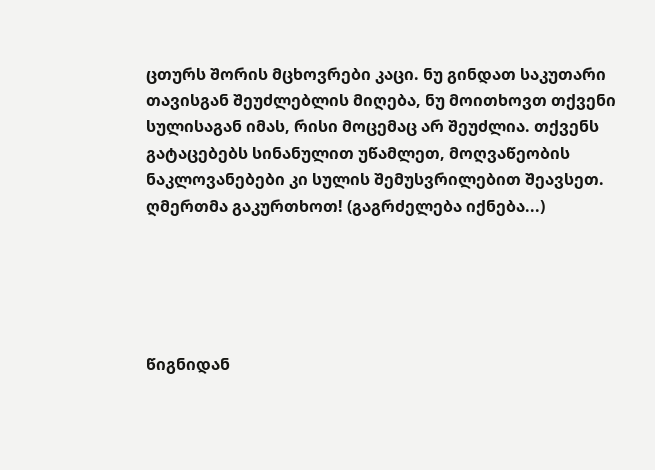ცთურს შორის მცხოვრები კაცი. ნუ გინდათ საკუთარი თავისგან შეუძლებლის მიღება, ნუ მოითხოვთ თქვენი სულისაგან იმას, რისი მოცემაც არ შეუძლია. თქვენს გატაცებებს სინანულით უწამლეთ, მოღვაწეობის ნაკლოვანებები კი სულის შემუსვრილებით შეავსეთ. ღმერთმა გაკურთხოთ! (გაგრძელება იქნება...)





წიგნიდან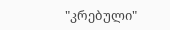"კრებული"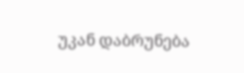უკან დაბრუნება